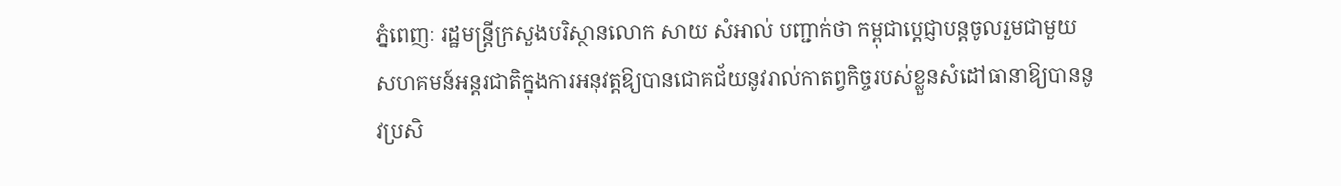ភ្នំពេញៈ រដ្ឋមន្ត្រីក្រសួងបរិស្ថានលោក សាយ សំអាល់ បញ្ជាក់ថា កម្ពុជាប្តេជ្ញាបន្តចូលរួមជាមួយសហគមន៍អន្តរជាតិក្នុងការអនុវត្តឱ្យបានជោគជ័យនូវរាល់កាតព្វកិច្ចរបស់ខ្លួនសំដៅធានាឱ្យបាននូវប្រសិ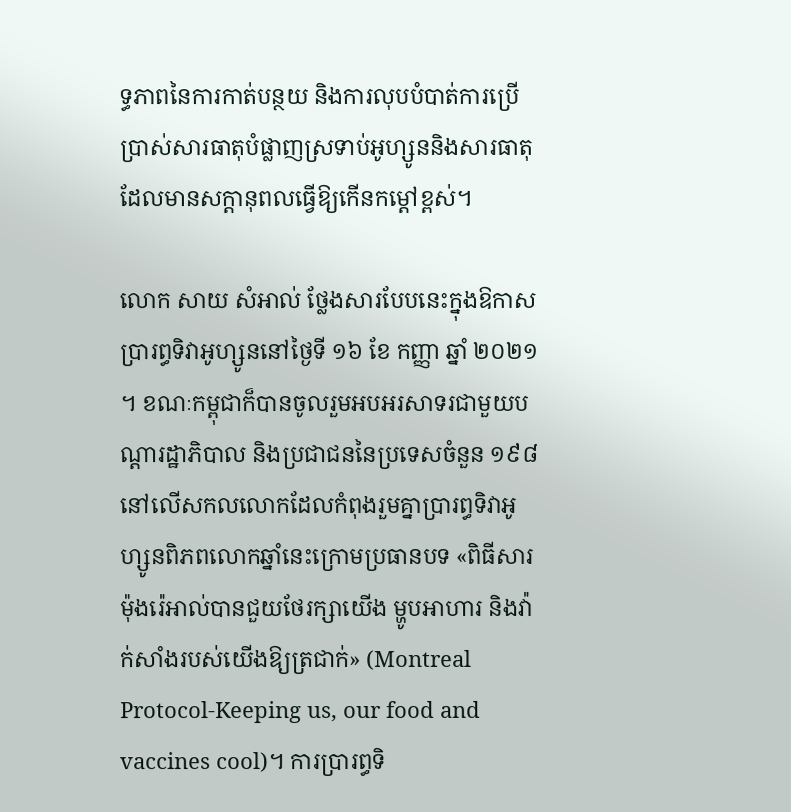ទ្ធភាពនៃការកាត់បន្ថយ និងការលុបបំបាត់ការប្រើប្រាស់សារធាតុបំផ្លាញស្រទាប់អូហ្សូននិងសារធាតុដែលមានសក្តានុពលធ្វើឱ្យកើនកម្ដៅខ្ពស់។

លោក សាយ សំអាល់ ថ្លែងសារបែបនេះក្នុងឱកាសប្រារព្ធទិវាអូហ្សូននៅថ្ងៃទី ១៦ ខែ កញ្ញា ឆ្នាំ ២០២១។ ខណៈកម្ពុជាក៏បានចូលរួមអបអរសាទរជាមួយបណ្តារដ្ឋាភិបាល និងប្រជាជននៃប្រទេសចំនួន ១៩៨ នៅលើសកលលោកដែលកំពុងរួមគ្នាប្រារព្ធទិវាអូហ្សូនពិភពលោកឆ្នាំនេះក្រោមប្រធានបទ «ពិធីសារម៉ុងរ៉េអាល់បានជួយថែរក្សាយើង ម្ហូបអាហារ និងវ៉ាក់សាំងរបស់យើងឱ្យត្រជាក់» (Montreal Protocol-Keeping us, our food and vaccines cool)។ ការប្រារព្ធទិ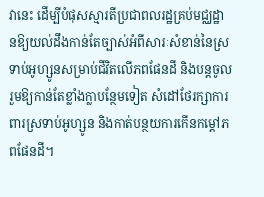វានេះ ដើម្បីបំផុសស្មារតីប្រជាពលរដ្ឋគ្រប់មជ្ឈដ្ឋានឱ្យយល់ដឹងកាន់តែច្បាស់អំពីសារៈសំខាន់នៃស្រទាប់អូហ្សូនសម្រាប់ជីវិតលើភពផែនដី និងបន្តចូលរួមឱ្យកាន់តែខ្លាំងក្លាបន្ថែមទៀត សំដៅថែរក្សាការពារស្រទាប់អូហ្សូន និងកាត់បន្ថយការកើនកម្តៅភពផែនដី។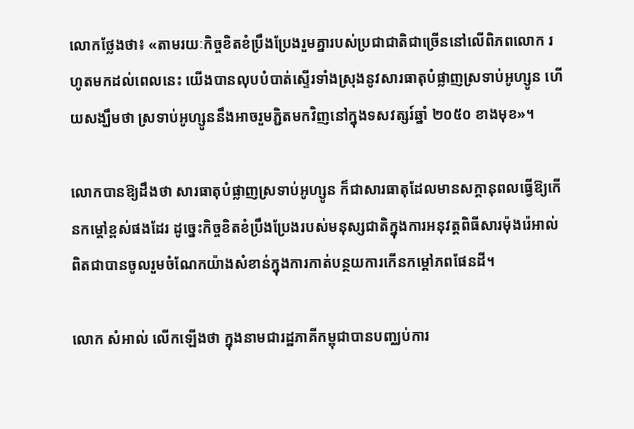លោកថ្លែងថា៖ «តាមរយៈកិច្ចខិតខំប្រឹងប្រែងរួមគ្នារបស់ប្រជាជាតិជាច្រើននៅលើពិភពលោក រហូតមកដល់ពេលនេះ យើងបានលុបបំបាត់ស្ទើរទាំងស្រុងនូវសារធាតុបំផ្លាញស្រទាប់អូហ្សូន ហើយសង្ឃឹមថា ស្រទាប់អូហ្សូននឹងអាចរួមភ្ជិតមកវិញនៅក្នុងទសវត្សរ៍ឆ្នាំ ២០៥០ ខាងមុខ»។

លោកបានឱ្យដឹងថា សារធាតុបំផ្លាញស្រទាប់អូហ្សូន ក៏ជាសារធាតុដែលមានសក្តានុពលធ្វើឱ្យកើនកម្ដៅខ្ពស់ផងដែរ ដូច្នេះកិច្ចខិតខំប្រឹងប្រែងរបស់មនុស្សជាតិក្នុងការអនុវត្ដពិធីសារម៉ុងរ៉េអាល់ ពិតជាបានចូលរួមចំណែកយ៉ាងសំខាន់ក្នុងការកាត់បន្ថយការកើនកម្ដៅភពផែនដី។

លោក សំអាល់ លើកឡើងថា ក្នុងនាមជារដ្ឋភាគីកម្ពុជាបានបញ្ឈប់ការ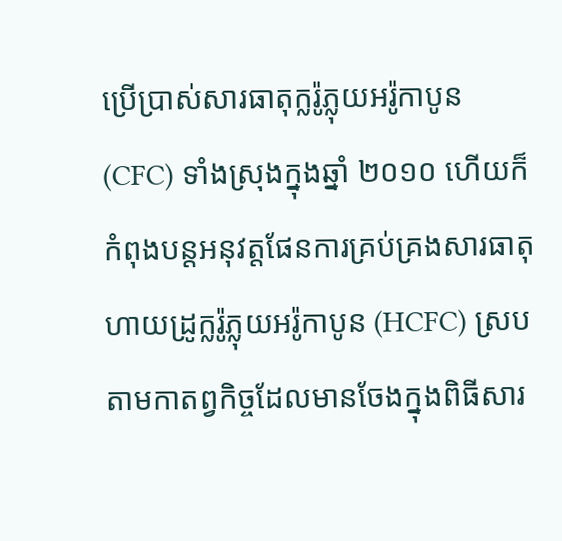ប្រើប្រាស់សារធាតុក្លរ៉ូភ្លុយអរ៉ូកាបូន (CFC) ទាំងស្រុងក្នុងឆ្នាំ ២០១០ ហើយក៏កំពុងបន្តអនុវត្តផែនការគ្រប់គ្រងសារធាតុហាយដ្រូក្លរ៉ូភ្លុយអរ៉ូកាបូន (HCFC) ស្របតាមកាតព្វកិច្ចដែលមានចែងក្នុងពិធីសារ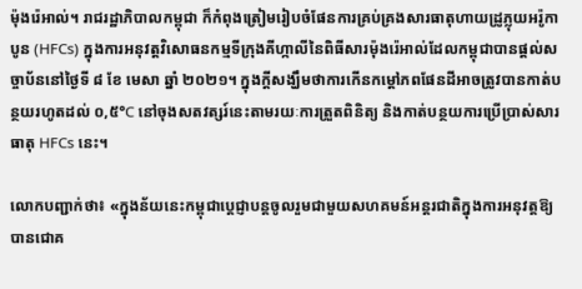ម៉ុងរ៉េអាល់។ រាជរដ្ឋាភិបាលកម្ពុជា ក៏កំពុងត្រៀមរៀបចំផែនការគ្រប់គ្រងសារធាតុហាយដ្រូភ្លុយអរ៉ូកាបូន (HFCs) ក្នុងការអនុវត្ដវិសោធនកម្មទីក្រុងគីហ្កាលីនៃពិធីសារម៉ុងរ៉េអាល់ដែលកម្ពុជាបានផ្តល់សច្ចាប័ននៅថ្ងៃទី ៨ ខែ មេសា ឆ្នាំ ២០២១។ ក្នុងក្តីសង្ឃឹមថាការកើនកម្ដៅភពផែនដីអាចត្រូវបានកាត់បន្ថយរហូតដល់ ០,៥°C នៅចុងសតវត្សរ៍នេះតាមរយៈការត្រួតពិនិត្យ និងកាត់បន្ថយការប្រើប្រាស់សារធាតុ HFCs នេះ។

លោកបញ្ជាក់ថា៖ «ក្នុងន័យនេះកម្ពុជាប្តេជ្ញាបន្តចូលរួមជាមួយសហគមន៍អន្តរជាតិក្នុងការអនុវត្តឱ្យបានជោគ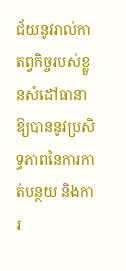ជ័យនូវរាល់កាតព្វកិច្ចរបស់ខ្លួនសំដៅធានាឱ្យបាននូវប្រសិទ្ធភាពនៃការកាត់បន្ថយ និងការ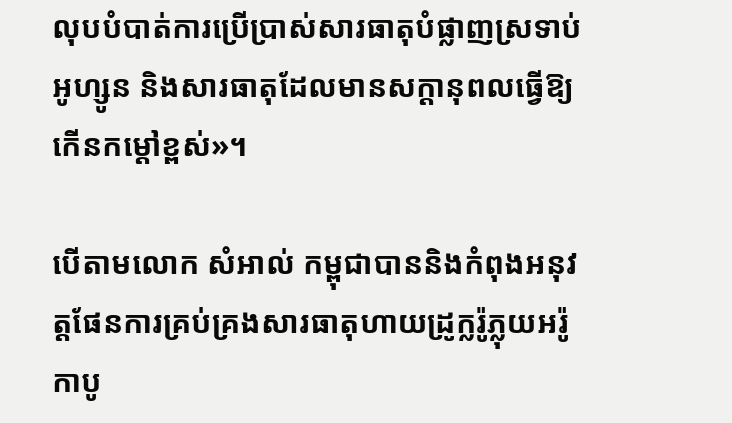លុបបំបាត់ការប្រើប្រាស់សារធាតុបំផ្លាញស្រទាប់អូហ្សូន និងសារធាតុដែលមានសក្តានុពលធ្វើឱ្យកើនកម្ដៅខ្ពស់»។

បើតាមលោក សំអាល់ កម្ពុជាបាននិងកំពុងអនុវត្តផែនការគ្រប់គ្រងសារធាតុហាយដ្រូក្លរ៉ូភ្លុយអរ៉ូកាបូ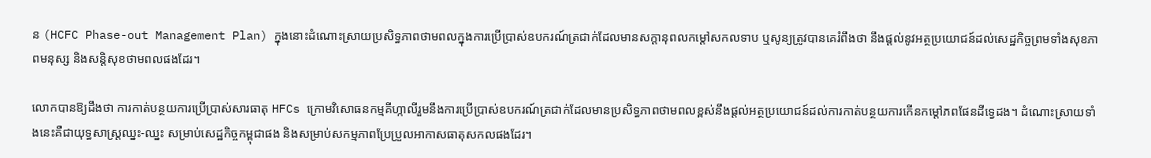ន (HCFC Phase-out Management Plan) ក្នុងនោះដំណោះស្រាយប្រសិទ្ធភាពថាមពលក្នុងការប្រើប្រាស់ឧបករណ៍ត្រជាក់ដែលមានសក្តានុពលកម្តៅសកលទាប ឬសូន្យត្រូវបានគេរំពឹងថា នឹងផ្តល់នូវអត្ថប្រយោជន៍ដល់សេដ្ឋកិច្ចព្រមទាំងសុខភាពមនុស្ស និងសន្តិសុខថាមពលផងដែរ។

លោកបានឱ្យដឹងថា ការកាត់បន្ថយការប្រើប្រាស់សារធាតុ HFCs ក្រោមវិសោធនកម្មគីហ្កាលីរួមនឹងការប្រើប្រាស់ឧបករណ៍ត្រជាក់ដែលមានប្រសិទ្ធភាពថាមពលខ្ពស់នឹងផ្តល់អត្ថប្រយោជន៍ដល់ការកាត់បន្ថយការកើនកម្តៅភពផែនដីទ្វេដង។ ដំណោះស្រាយទាំងនេះគឺជាយុទ្ធសាស្ត្រឈ្នះ-ឈ្នះ សម្រាប់សេដ្ឋកិច្ចកម្ពុជាផង និងសម្រាប់សកម្មភាពប្រែប្រួលអាកាសធាតុសកលផងដែរ។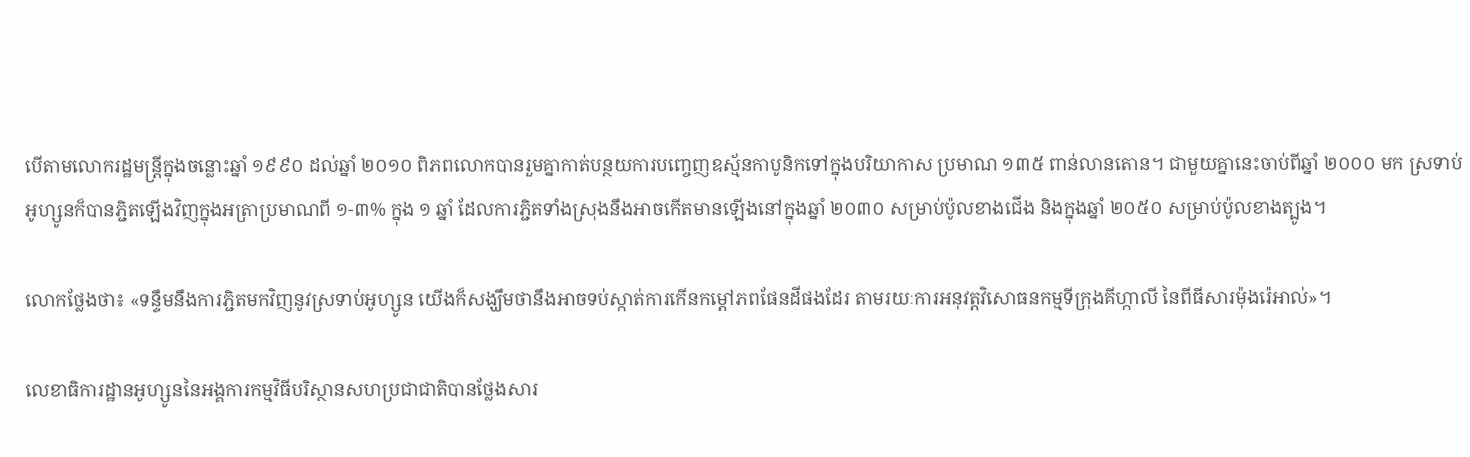បើតាមលោករដ្ឋមន្ដ្រីក្នុងចន្លោះឆ្នាំ ១៩៩០ ដល់ឆ្នាំ ២០១០ ពិភពលោកបានរួមគ្នាកាត់បន្ថយការបញ្ចេញឧស្ម័នកាបូនិកទៅក្នុងបរិយាកាស ប្រមាណ ១៣៥ ពាន់លានតោន។ ជាមួយគ្នានេះចាប់ពីឆ្នាំ ២០០០ មក ស្រទាប់អូហ្សូនក៏បានភ្ជិតឡើងវិញក្នុងអត្រាប្រមាណពី ១-៣% ក្នុង ១ ឆ្នាំ ដែលការភ្ជិតទាំងស្រុងនឹងអាចកើតមានឡើងនៅក្នុងឆ្នាំ ២០៣០ សម្រាប់ប៉ូលខាងជើង និងក្នុងឆ្នាំ ២០៥០ សម្រាប់ប៉ូលខាងត្បូង។

លោកថ្លែងថា៖ «ទន្ទឹមនឹងការភ្ជិតមកវិញនូវស្រទាប់អូហ្សូន យើងក៏សង្ឃឹមថានឹងអាចទប់ស្កាត់ការកើនកម្ដៅភពផែនដីផងដែរ តាមរយៈការអនុវត្ដវិសោធនកម្មទីក្រុងគីហ្កាលី នៃពីធីសារម៉ុងរ៉េអាល់»។

លេខាធិការដ្ឋានអូហ្សូននៃអង្គការកម្មវិធីបរិស្ថានសហប្រជាជាតិបានថ្លែងសារ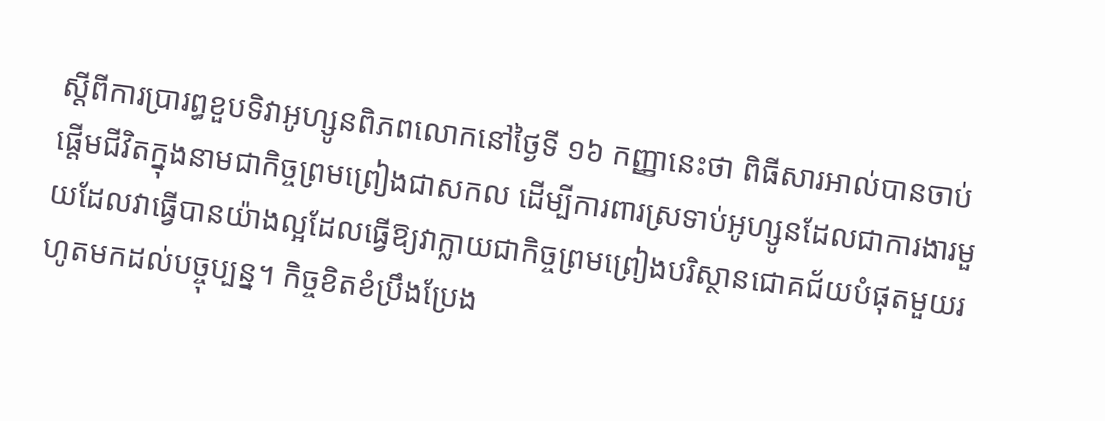ស្ដីពីការប្រារព្ធខួបទិវាអូហ្សូនពិភពលោកនៅថ្ងៃទី ១៦ កញ្ញានេះថា ពិធីសារអាល់បានចាប់ផ្តើមជីវិតក្នុងនាមជាកិច្ចព្រមព្រៀងជាសកល ដើម្បីការពារស្រទាប់អូហ្សូនដែលជាការងារមួយដែលវាធ្វើបានយ៉ាងល្អដែលធ្វើឱ្យវាក្លាយជាកិច្ចព្រមព្រៀងបរិស្ថានជោគជ័យបំផុតមួយរហូតមកដល់បច្ចុប្បន្ន។ កិច្ចខិតខំប្រឹងប្រែង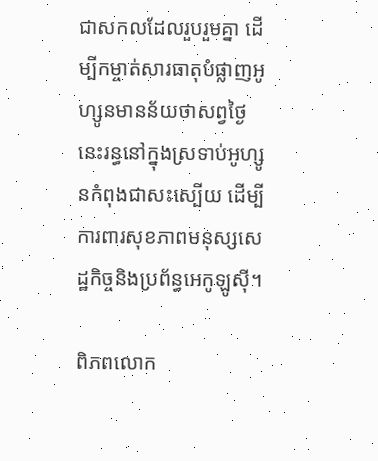ជាសកលដែលរួបរួមគ្នា ដើម្បីកម្ចាត់សារធាតុបំផ្លាញអូហ្សូនមានន័យថាសព្វថ្ងៃនេះរន្ធនៅក្នុងស្រទាប់អូហ្សូនកំពុងជាសះស្បើយ ដើម្បីការពារសុខភាពមនុស្សសេដ្ឋកិច្ចនិងប្រព័ន្ធអេកូឡូស៊ី។

ពិភពលោក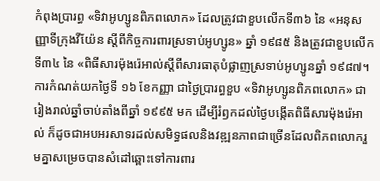កំពុងប្រារព្ធ «ទិវាអូហ្សូនពិភពលោក» ដែលត្រូវជាខួបលើកទី៣៦ នៃ «អនុសញ្ញាទីក្រុងវីយ៉ែន ស្តីពីកិច្ចការពារស្រទាប់អូហ្សូន» ឆ្នាំ ១៩៨៥ និងត្រូវជាខួបលើកទី៣៤ នៃ «ពិធីសារម៉ុងរ៉េអាល់ស្តីពីសារធាតុបំផ្លាញស្រទាប់អូហ្សូនឆ្នាំ ១៩៨៧។ ការកំណត់យកថ្ងៃទី ១៦ ខែកញ្ញា ជាថ្ងៃប្រារព្ធខួប «ទិវាអូហ្សូនពិភពលោក» ជារៀងរាល់ឆ្នាំចាប់តាំងពីឆ្នាំ ១៩៩៥ មក ដើម្បីរំឭកដល់ថ្ងៃបង្កើតពិធីសារម៉ុងរ៉េអាល់ ក៏ដូចជាអបអរសាទរដល់សមិទ្ធផលនិងវឌ្ឍនភាពជាច្រើនដែលពិភពលោករួមគ្នាសម្រេចបានសំដៅឆ្ពោះទៅការពារ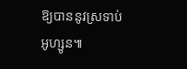ឱ្យបាននូវស្រទាប់អូហ្សូន៕